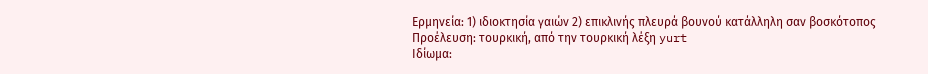Ερμηνεία: 1) ιδιοκτησία γαιών 2) επικλινής πλευρά βουνού κατάλληλη σαν βοσκότοπος
Προέλευση: τουρκική, από την τουρκική λέξη yurt
Ιδίωμα: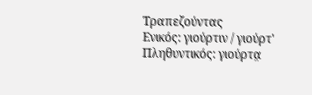Τραπεζούντας
Ενικός: γιούρτιν / γιούρτ' Πληθυντικός: γιούρτα̤